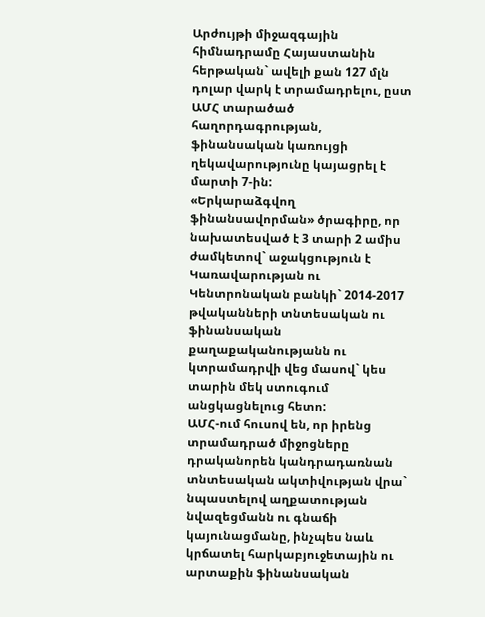Արժույթի միջազգային հիմնադրամը Հայաստանին հերթական` ավելի քան 127 մլն դոլար վարկ է տրամադրելու, ըստ ԱՄՀ տարածած հաղորդագրության, ֆինանսական կառույցի ղեկավարությունը կայացրել է մարտի 7-ին:
«Երկարաձգվող ֆինանսավորման» ծրագիրը, որ նախատեսված է 3 տարի 2 ամիս ժամկետով` աջակցություն է Կառավարության ու Կենտրոնական բանկի` 2014-2017 թվականների տնտեսական ու ֆինանսական քաղաքականությանն ու կտրամադրվի վեց մասով` կես տարին մեկ ստուգում անցկացնելուց հետո:
ԱՄՀ-ում հուսով են, որ իրենց տրամադրած միջոցները դրականորեն կանդրադառնան տնտեսական ակտիվության վրա` նպաստելով աղքատության նվազեցմանն ու գնաճի կայունացմանը, ինչպես նաև կրճատել հարկաբյուջետային ու արտաքին ֆինանսական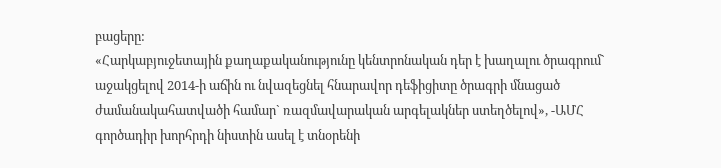բացերը:
«Հարկաբյուջետային քաղաքականությունը կենտրոնական դեր է խաղալու ծրագրում` աջակցելով 2014-ի աճին ու նվազեցնել հնարավոր դեֆիցիտը ծրագրի մնացած ժամանակահատվածի համար` ռազմավարական արգելակներ ստեղծելով», -ԱՄՀ գործադիր խորհրդի նիստին ասել է տնօրենի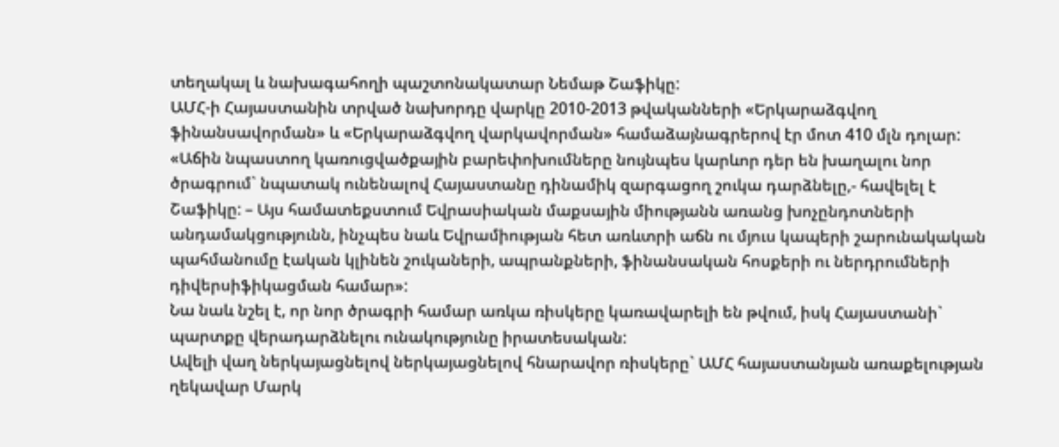տեղակալ և նախագահողի պաշտոնակատար Նեմաթ Շաֆիկը:
ԱՄՀ-ի Հայաստանին տրված նախորդը վարկը 2010-2013 թվականների «Երկարաձգվող ֆինանսավորման» և «Երկարաձգվող վարկավորման» համաձայնագրերով էր մոտ 410 մլն դոլար:
«Աճին նպաստող կառուցվածքային բարեփոխումները նույնպես կարևոր դեր են խաղալու նոր ծրագրում` նպատակ ունենալով Հայաստանը դինամիկ զարգացող շուկա դարձնելը,- հավելել է Շաֆիկը: – Այս համատեքստում Եվրասիական մաքսային միությանն առանց խոչընդոտների անդամակցությունն, ինչպես նաև Եվրամիության հետ առևտրի աճն ու մյուս կապերի շարունակական պահմանումը էական կլինեն շուկաների, ապրանքների, ֆինանսական հոսքերի ու ներդրումների դիվերսիֆիկացման համար»:
Նա նաև նշել է, որ նոր ծրագրի համար առկա ռիսկերը կառավարելի են թվում, իսկ Հայաստանի` պարտքը վերադարձնելու ունակությունը իրատեսական:
Ավելի վաղ ներկայացնելով ներկայացնելով հնարավոր ռիսկերը` ԱՄՀ հայաստանյան առաքելության ղեկավար Մարկ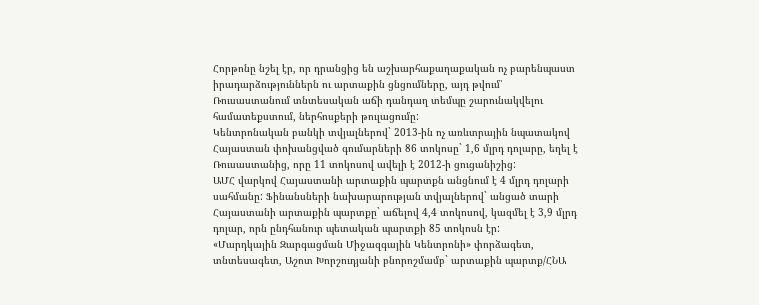Հորթոնը նշել էր, որ դրանցից են աշխարհաքաղաքական ոչ բարենպաստ իրադարձություններն ու արտաքին ցնցումները, այդ թվում՝ Ռուսաստանում տնտեսական աճի դանդաղ տեմպը շարունակվելու համատեքստում, ներհոսքերի թուլացումը:
Կենտրոնական բանկի տվյալներով` 2013-ին ոչ առևտրային նպատակով Հայաստան փոխանցված գումարների 86 տոկոսը` 1,6 մլրդ դոլարը, եղել է Ռուսաստանից, որը 11 տոկոսով ավելի է 2012-ի ցուցանիշից:
ԱՄՀ վարկով Հայաստանի արտաքին պարտքն անցնում է 4 մլրդ դոլարի սահմանը: Ֆինանսների նախարարության տվյալներով` անցած տարի Հայաստանի արտաքին պարտքը` աճելով 4,4 տոկոսով, կազմել է 3,9 մլրդ դոլար, որն ընդհանուր պետական պարտքի 85 տոկոսն էր:
«Մարդկային Զարգացման Միջազգային Կենտրոնի» փորձագետ, տնտեսագետ, Աշոտ Խորշուդյանի բնորոշմամբ` արտաքին պարտք/ՀՆԱ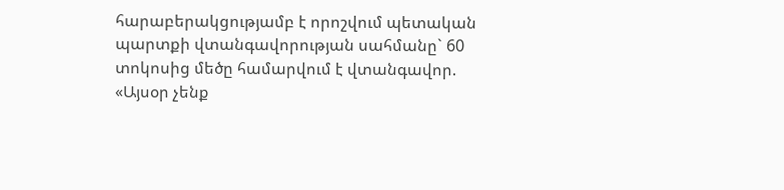հարաբերակցությամբ է որոշվում պետական պարտքի վտանգավորության սահմանը` 60 տոկոսից մեծը համարվում է վտանգավոր.
«Այսօր չենք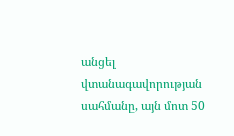անցել վտանագավորության սահմանը, այն մոտ 50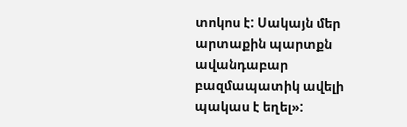տոկոս է: Սակայն մեր արտաքին պարտքն ավանդաբար բազմապատիկ ավելի պակաս է եղել»: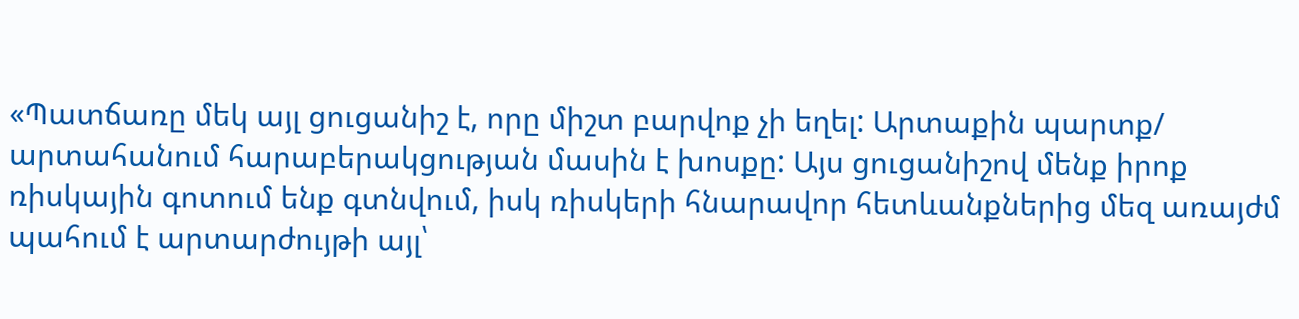«Պատճառը մեկ այլ ցուցանիշ է, որը միշտ բարվոք չի եղել: Արտաքին պարտք/ արտահանում հարաբերակցության մասին է խոսքը: Այս ցուցանիշով մենք իրոք ռիսկային գոտում ենք գտնվում, իսկ ռիսկերի հնարավոր հետևանքներից մեզ առայժմ պահում է արտարժույթի այլ՝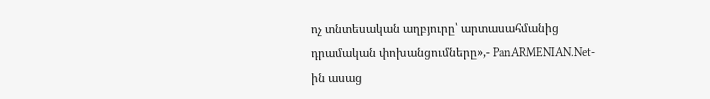ոչ տնտեսական աղբյուրը՝ արտասահմանից դրամական փոխանցումները»,- PanARMENIAN.Net-ին ասաց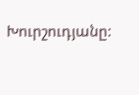Խուրշուդյանը: